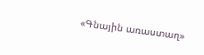«Գնային առաստաղ»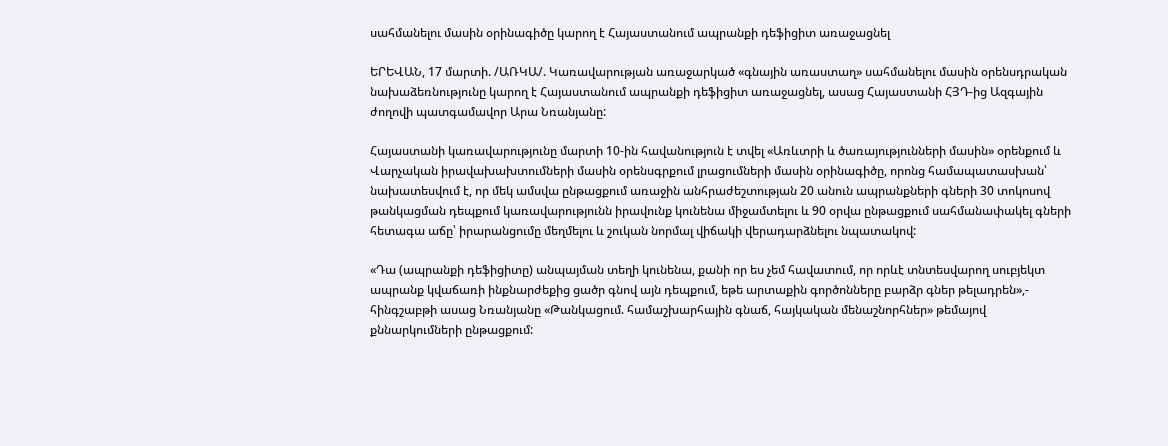սահմանելու մասին օրինագիծը կարող է Հայաստանում ապրանքի դեֆիցիտ առաջացնել

ԵՐԵՎԱՆ, 17 մարտի. /ԱՌԿԱ/. Կառավարության առաջարկած «գնային առաստաղ» սահմանելու մասին օրենսդրական նախաձեռնությունը կարող է Հայաստանում ապրանքի դեֆիցիտ առաջացնել, ասաց Հայաստանի ՀՅԴ-ից Ազգային ժողովի պատգամավոր Արա Նռանյանը:

Հայաստանի կառավարությունը մարտի 10-ին հավանություն է տվել «Առևտրի և ծառայությունների մասին» օրենքում և Վարչական իրավախախտումների մասին օրենսգրքում լրացումների մասին օրինագիծը, որոնց համապատասխան՝ նախատեսվում է, որ մեկ ամսվա ընթացքում առաջին անհրաժեշտության 20 անուն ապրանքների գների 30 տոկոսով թանկացման դեպքում կառավարությունն իրավունք կունենա միջամտելու և 90 օրվա ընթացքում սահմանափակել գների հետագա աճը՝ իրարանցումը մեղմելու և շուկան նորմալ վիճակի վերադարձնելու նպատակով:

«Դա (ապրանքի դեֆիցիտը) անպայման տեղի կունենա, քանի որ ես չեմ հավատում, որ որևէ տնտեսվարող սուբյեկտ ապրանք կվաճառի ինքնարժեքից ցածր գնով այն դեպքում, եթե արտաքին գործոնները բարձր գներ թելադրեն»,- հինգշաբթի ասաց Նռանյանը «Թանկացում. համաշխարհային գնաճ, հայկական մենաշնորհներ» թեմայով քննարկումների ընթացքում: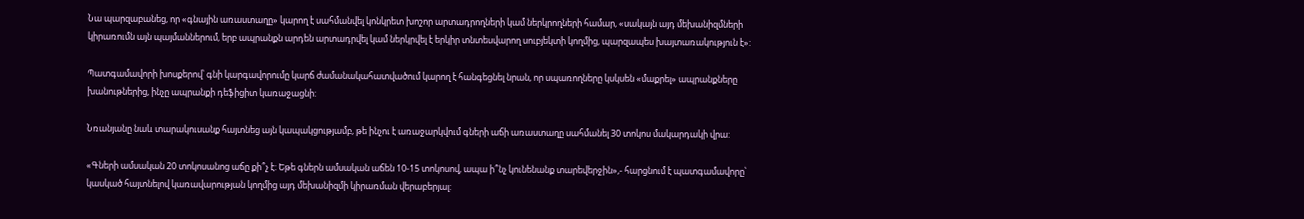Նա պարզաբանեց, որ «գնային առաստաղը» կարող է սահմանվել կոնկրետ խոշոր արտադրողների կամ ներկրողների համար, «սակայն այդ մեխանիզմների կիրառումն այն պայմաններում, երբ ապրանքն արդեն արտադրվել կամ ներկրվել է երկիր տնտեսվարող սուբյեկտի կողմից, պարզապես խայտառակություն է»:

Պատգամավորի խոսքերով՝ գնի կարգավորումը կարճ ժամանակահատվածում կարող է հանգեցնել նրան, որ սպառողները կսկսեն «մաքրել» ապրանքները խանութներից, ինչը ապրանքի դեֆիցիտ կառաջացնի:

Նռանյանը նաև տարակուսանք հայտնեց այն կապակցությամբ, թե ինչու է առաջարկվում գների աճի առաստաղը սահմանել 30 տոկոս մակարդակի վրա:

«Գների ամսական 20 տոկոսանոց աճը քի՞չ է: Եթե գներն ամսական աճեն 10-15 տոկոսով, ապա ի՞նչ կունենանք տարեվերջին»,- հարցնում է պատգամավորը՝ կասկած հայտնելով կառավարության կողմից այդ մեխանիզմի կիրառման վերաբերյալ: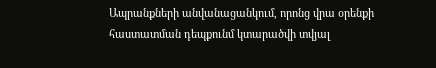Ապրանքների անվանացանկում, որոնց վրա օրենքի հաստատման դեպքունմ կտարածվի տվյալ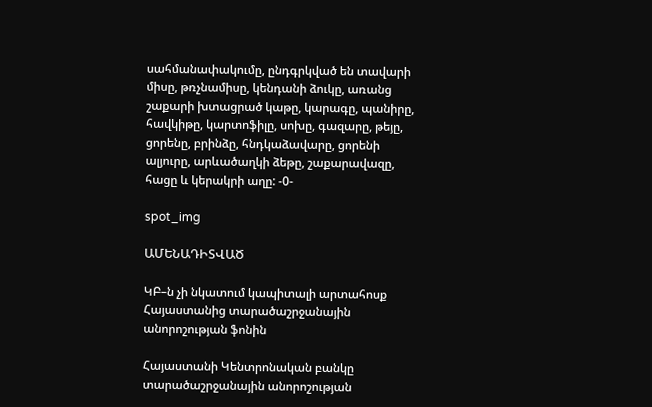սահմանափակումը, ընդգրկված են տավարի միսը, թռչնամիսը, կենդանի ձուկը, առանց շաքարի խտացրած կաթը, կարագը, պանիրը, հավկիթը, կարտոֆիլը, սոխը, գազարը, թեյը, ցորենը, բրինձը, հնդկաձավարը, ցորենի ալյուրը, արևածաղկի ձեթը, շաքարավազը, հացը և կերակրի աղը: -0-

spot_img

ԱՄԵՆԱԴԻՏՎԱԾ

ԿԲ–ն չի նկատում կապիտալի արտահոսք Հայաստանից տարածաշրջանային անորոշության ֆոնին

Հայաստանի Կենտրոնական բանկը տարածաշրջանային անորոշության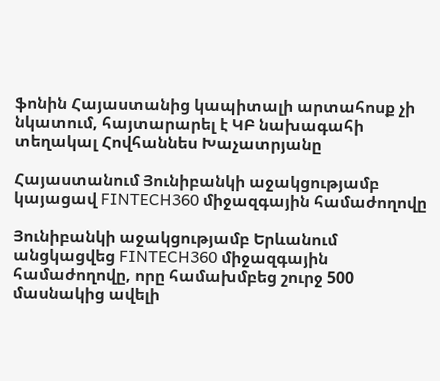ֆոնին Հայաստանից կապիտալի արտահոսք չի նկատում, հայտարարել է ԿԲ նախագահի տեղակալ Հովհաննես Խաչատրյանը

Հայաստանում Յունիբանկի աջակցությամբ կայացավ FINTECH360 միջազգային համաժողովը

Յունիբանկի աջակցությամբ Երևանում անցկացվեց FINTECH360 միջազգային համաժողովը, որը համախմբեց շուրջ 500 մասնակից ավելի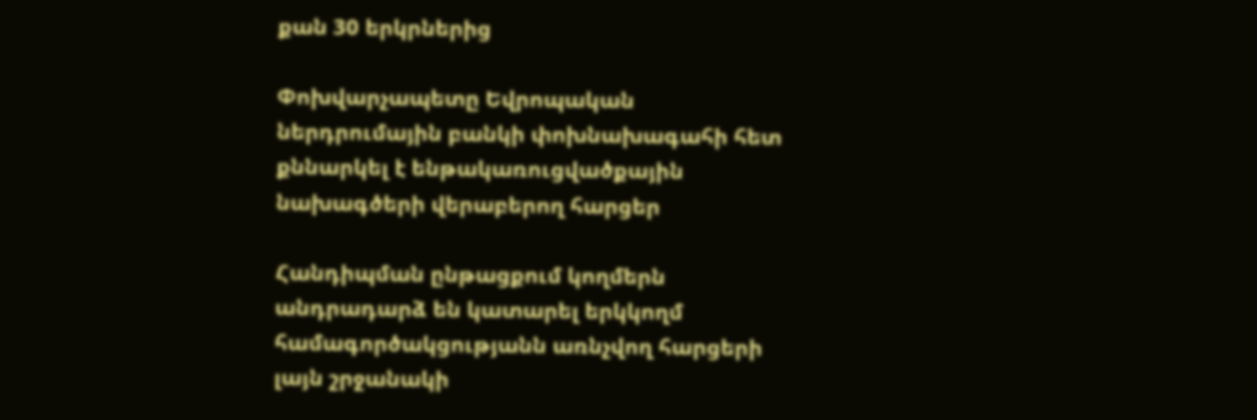քան 30 երկրներից

Փոխվարչապետը Եվրոպական ներդրումային բանկի փոխնախագահի հետ քննարկել է ենթակառուցվածքային նախագծերի վերաբերող հարցեր

Հանդիպման ընթացքում կողմերն անդրադարձ են կատարել երկկողմ համագործակցությանն առնչվող հարցերի լայն շրջանակի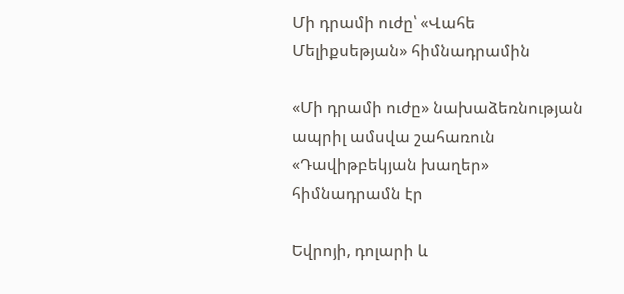Մի դրամի ուժը՝ «Վահե Մելիքսեթյան» հիմնադրամին

«Մի դրամի ուժը» նախաձեռնության ապրիլ ամսվա շահառուն «Դավիթբեկյան խաղեր» հիմնադրամն էր

Եվրոյի, դոլարի և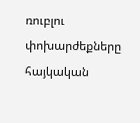ռուբլու փոխարժեքները հայկական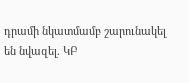դրամի նկատմամբ շարունակել են նվազել. ԿԲ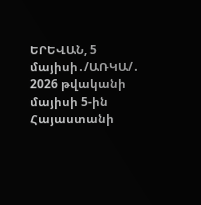ԵՐԵՎԱՆ, 5 մայիսի․/ԱՌԿԱ/․  2026 թվականի մայիսի 5-ին Հայաստանի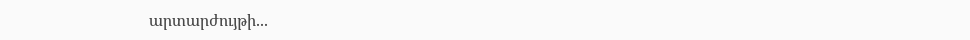արտարժույթի...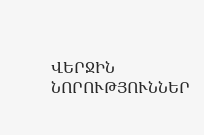ՎԵՐՋԻՆ ՆՈՐՈՒԹՅՈՒՆՆԵՐ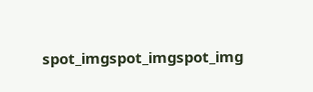spot_imgspot_imgspot_img